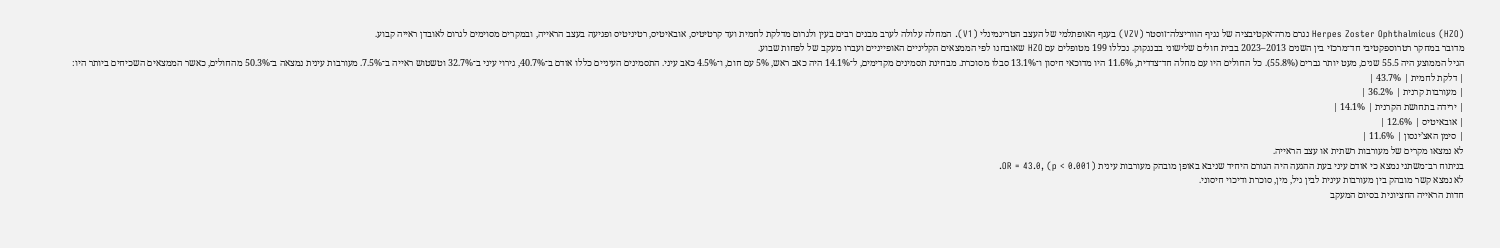Herpes Zoster Ophthalmicus (HZO) נגרם מרה־אקטיבציה של נגיף הווריצלה־זוסטר (VZV) בענף האופתלמי של העצב הטריגמינלי (V1). המחלה עלולה לערב מבנים רבים בעין ולגרום מדלקת לחמית ועד קרטיטיס, אובאיטיס, רטיניטיס ופגיעה בעצב הראייה, ובמקרים מסוימים לגרום לאובדן ראייה קבוע.
מדובר במחקר רטרוספקטיבי חד־מרכזי בין השנים 2013–2023 בבית חולים שלישוני בבנגקוק. נכללו 199 מטופלים עם HZO שאובחנו לפי הממצאים הקליניים האופייניים ועברו מעקב של לפחות שבוע.
הגיל הממוצע היה 55.5 שנים, מעט יותר גברים (55.8%). כל החולים היו עם מחלה חד־צדדית, 11.6% היו מדוכאי חיסון ו־13.1% סבלו מסוכרת. מבחינת תסמינים מקדימים, ל־14.1% היה כאב ראש, 5% עם חום, ו־4.5% כאב עיני. התסמינים העיניים כללו אודם ב־40.7%, גירוי עיני ב־32.7% וטשטוש ראייה ב־7.5%. מעורבות עינית נמצאה ב־50.3% מהחולים, כאשר הממצאים השכיחים ביותר היו:
| דלקת לחמית | 43.7% |
| מעורבות קרנית | 36.2% |
| ירידה בתחושת הקרנית | 14.1% |
| אובאיטיס | 12.6% |
| סימן האצ’ינסון | 11.6% |
לא נמצאו מקרים של מעורבות רשתית או עצב הראייה.
בניתוח רב־משתני נמצא כי אודם עיני בעת ההגעה היה הגורם היחיד שניבא באופן מובהק מעורבות עינית (OR = 43.0, (p < 0.001.
לא נמצא קשר מובהק בין מעורבות עינית לבין גיל, מין, סוכרת ודיכוי חיסוני.
חדות הראייה החציונית בסיום המעקב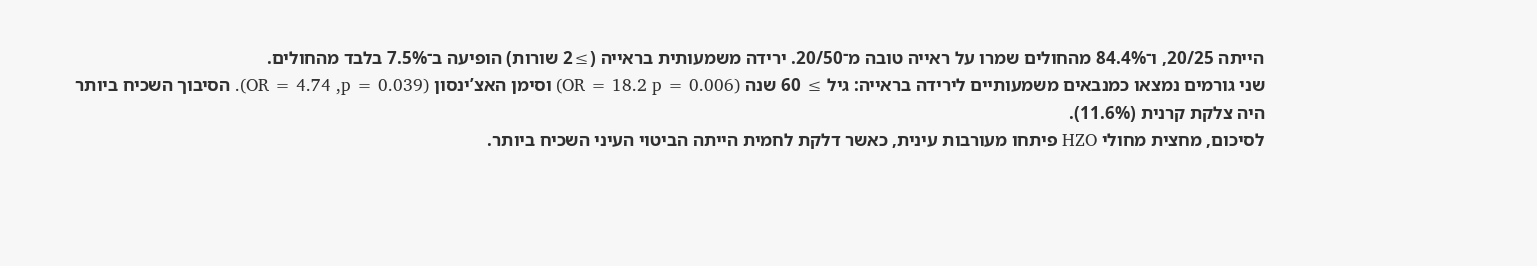הייתה 20/25, ו־84.4% מהחולים שמרו על ראייה טובה מ־20/50. ירידה משמעותית בראייה (≥2 שורות) הופיעה ב־7.5% בלבד מהחולים.
שני גורמים נמצאו כמנבאים משמעותיים לירידה בראייה: גיל ≥ 60 שנה (OR = 18.2 p = 0.006) וסימן האצ’ינסון (OR = 4.74 ,p = 0.039). הסיבוך השכיח ביותר היה צלקת קרנית (11.6%).
לסיכום, מחצית מחולי HZO פיתחו מעורבות עינית, כאשר דלקת לחמית הייתה הביטוי העיני השכיח ביותר.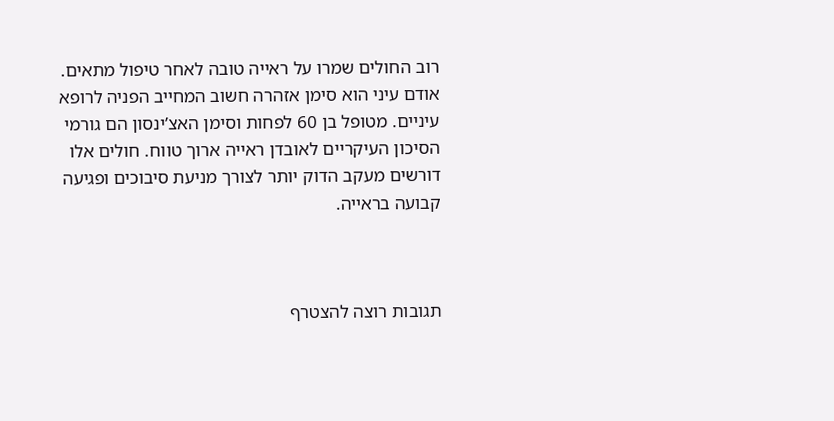רוב החולים שמרו על ראייה טובה לאחר טיפול מתאים. אודם עיני הוא סימן אזהרה חשוב המחייב הפניה לרופא עיניים. מטופל בן 60 לפחות וסימן האצ’ינסון הם גורמי הסיכון העיקריים לאובדן ראייה ארוך טווח. חולים אלו דורשים מעקב הדוק יותר לצורך מניעת סיבוכים ופגיעה קבועה בראייה.



תגובות רוצה להצטרף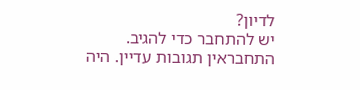לדיון?
יש להתחבר כדי להגיב.
התחבראין תגובות עדיין. היה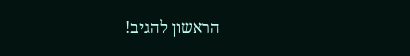הראשון להגיב!